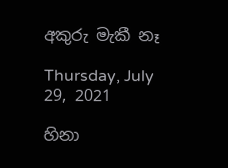අකුරු මැකී නෑ

Thursday, July 29, 2021

හිනා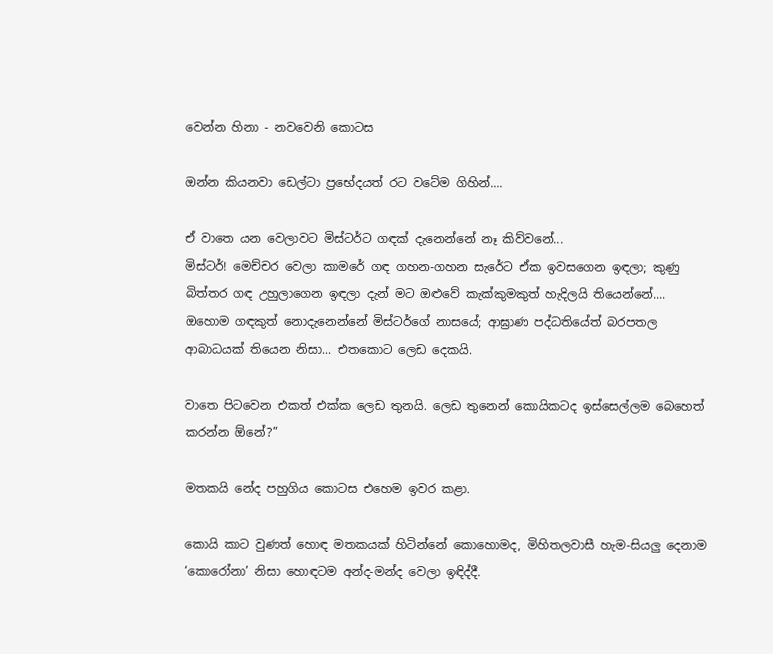වෙන්න හිනා - නවවෙනි කොටස

ඔන්න කියනවා ඩෙල්ටා ප්‍රභේදයත් රට වටේම ගිහින්....

ඒ වාතෙ යන වෙලාවට මිස්ටර්ට ගඳක් දැනෙන්නේ නෑ කිව්වනේ...
මිස්ටර්! මෙච්චර වෙලා කාමරේ ගඳ ගහන-ගහන සැරේට ඒක ඉවසගෙන ඉඳලා; කුණු බිත්තර ගඳ උහුලාගෙන ඉඳලා දැන් මට ඔළුවේ කැක්කුමකුත් හැදිලයි තියෙන්නේ.... ඔහොම ගඳකුත් නොදැනෙන්නේ මිස්ටර්ගේ නාසයේ; ආඝ්‍රාණ පද්ධතියේත් බරපතල ආබාධයක් තියෙන නිසා... එතකොට ලෙඩ දෙකයි.

වාතෙ පිටවෙන එකත් එක්ක ලෙඩ තුනයි. ලෙඩ තුනෙන් කොයිකටද ඉස්සෙල්ලම බෙහෙත් කරන්න ඕනේ?”

මතකයි නේද පහුගිය කොටස එහෙම ඉවර කළා.

කොයි කාට වුණත් හොඳ මතකයක් හිටින්නේ කොහොමද, මිහිතලවාසී හැම-සියලු දෙනාම ‘කොරෝනා’ නිසා හොඳටම අන්ද-මන්ද වෙලා ඉඳිද්දී.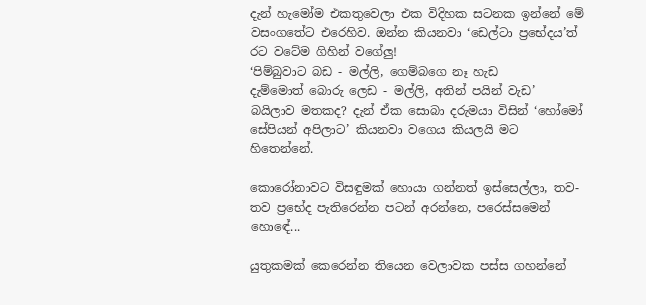දැන් හැමෝම එකතුවෙලා එක විදිහක සටනක ඉන්නේ මේ වසංගතේට එරෙහිව. ඔන්න කියනවා ‘ඩෙල්ටා ප්‍රභේදය’ත් රට වටේම ගිහින් වගේලු!
‘පිම්බුවාට බඩ - මල්ලි, ගෙම්බගෙ නෑ හැඩ
දැම්මොත් බොරු ලෙඩ - මල්ලි, අතින් පයින් වැඩ’ බයිලාව මතකද? දැන් ඒක සොබා දරුමයා විසින් ‘හෝමෝ සේපියන් අපිලාට’ කියනවා වගෙය කියලයි මට හිතෙන්නේ.

කොරෝනාවට විසඳුමක් හොයා ගන්නත් ඉස්සෙල්ලා, තව-තව ප්‍රභේද පැතිරෙන්න පටන් අරන්නෙ, පරෙස්සමෙන් හොඳේ...

යුතුකමක් කෙරෙන්න තියෙන වෙලාවක පස්ස ගහන්නේ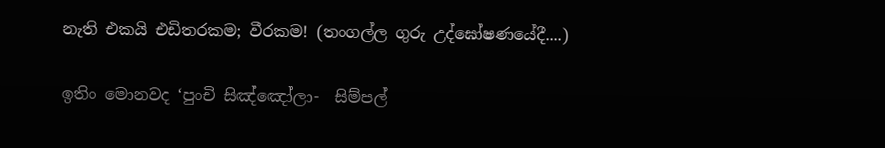නැති එකයි එඩිතරකම; වීරකම! (තංගල්ල ගුරු උද්ඝෝෂණයේදී....)

ඉතිං මොනවද ‘පුංචි සිඤ්ඤෝලා-  සිම්පල්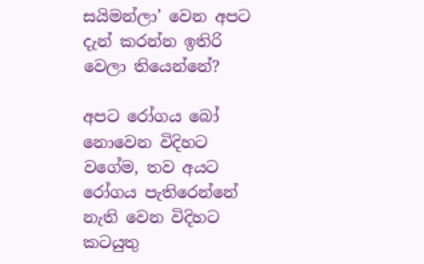සයිමන්ලා’ වෙන අපට දැන් කරන්න ඉතිරි වෙලා තියෙන්නේ?

අපට රෝගය බෝ නොවෙන විදිහට වගේම, තව අයට රෝගය පැතිරෙන්නේ නැති වෙන විදිහට කටයුතු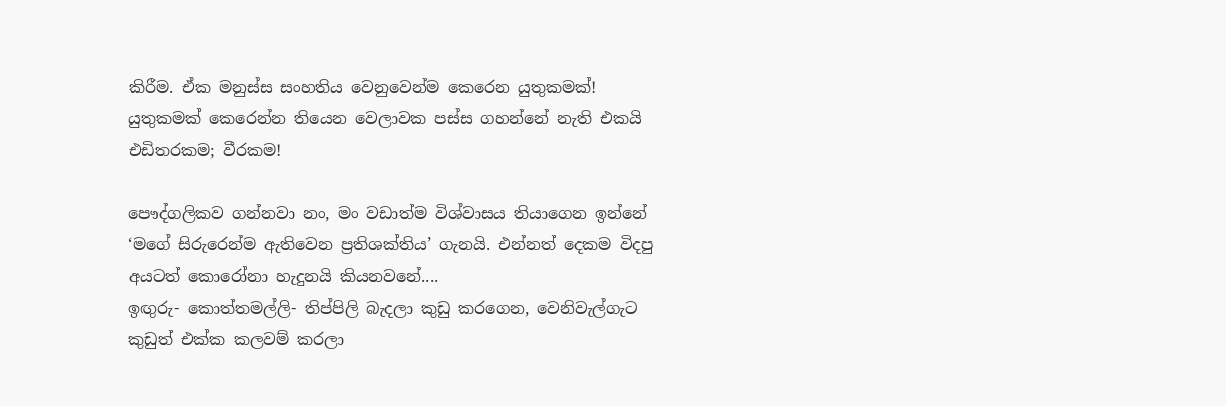කිරීම. ඒක මනුස්ස සංහතිය වෙනුවෙන්ම කෙරෙන යුතුකමක්!
යුතුකමක් කෙරෙන්න තියෙන වෙලාවක පස්ස ගහන්නේ නැති එකයි එඩිතරකම; වීරකම!

පෞද්ගලිකව ගන්නවා නං, මං වඩාත්ම විශ්වාසය තියාගෙන ඉන්නේ ‘මගේ සිරුරෙන්ම ඇතිවෙන ප්‍රතිශක්තිය’ ගැනයි. එන්නත් දෙකම විදපු අයටත් කොරෝනා හැදුනයි කියනවනේ....
ඉඟුරු- කොත්තමල්ලි- තිප්පිලි බැදලා කුඩු කරගෙන, වෙනිවැල්ගැට කුඩුත් එක්ක කලවම් කරලා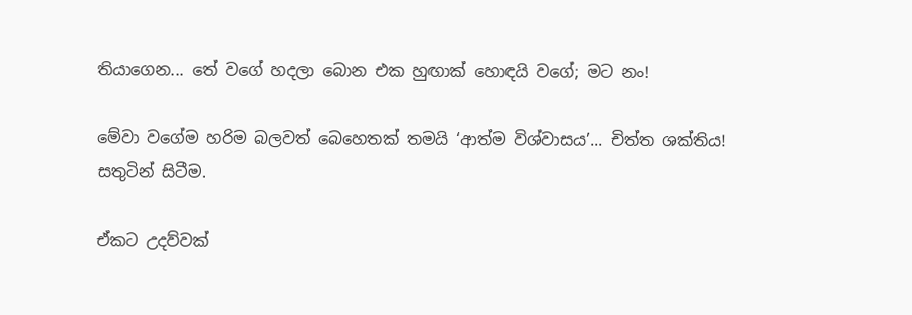තියාගෙන... තේ වගේ හදලා බොන එක හුඟාක් හොඳයි වගේ; මට නං!

මේවා වගේම හරිම බලවත් බෙහෙතක් තමයි ‘ආත්ම විශ්වාසය’... චිත්ත ශක්තිය!
සතුටින් සිටීම.

ඒකට උදව්වක්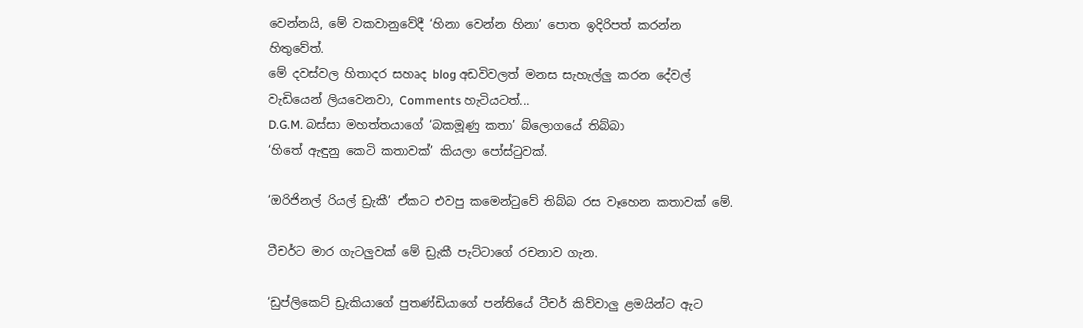වෙන්නයි, මේ වකවානුවේදී ‘හිනා වෙන්න හිනා’ පොත ඉදිරිපත් කරන්න හිතුවේත්.
මේ දවස්වල හිතාදර සහෘද blog අඩවිවලත් මනස සැහැල්ලු කරන දේවල් වැඩියෙන් ලියවෙනවා, Comments හැටියටත්...
D.G.M. බස්සා මහත්තයාගේ ‘බකමූණු කතා’ බ්ලොගයේ තිබ්බා
‘හිතේ ඇඳුනු කෙටි කතාවක්’ කියලා පෝස්ටුවක්.

‘ඔරිජිනල් රියල් ඩ්‍රැකී’ ඒකට එවපු කමෙන්ටුවේ තිබ්බ රස වෑහෙන කතාවක් මේ.

ටීචර්ට මාර ගැටලුවක් මේ ඩ්‍රැකී පැට්ටාගේ රචනාව ගැන.

‘ඩුප්ලිකෙට් ඩ්‍රැකියාගේ පුතණ්ඩියාගේ පන්තියේ ටීචර් කිව්වාලු ළමයින්ට ඇට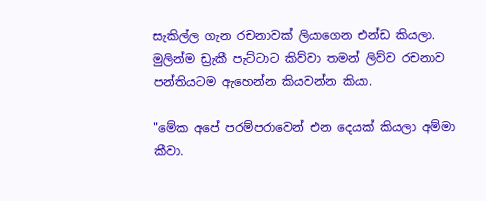සැකිල්ල ගැන රචනාවක් ලියාගෙන එන්ඩ කියලා. මුලින්ම ඩ්‍රැකී පැට්ටාට කිව්වා තමන් ලිව්ව රචනාව පන්තියටම ඇහෙන්න කියවන්න කියා.

"මේක අපේ පරම්පරාවෙන් එන දෙයක් කියලා අම්මා කීවා.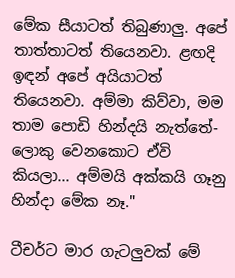මේක සීයාටත් තිබුණාලු. අපේ තාත්තාටත් තියෙනවා. ළඟදි ඉඳන් අපේ අයියාටත් තියෙනවා. අම්මා කිව්වා, මම තාම පොඩි හින්දයි නැත්තේ- ලොකු වෙනකොට ඒවි කියලා... අම්මයි අක්කයි ගෑනු හින්දා මේක නෑ."

ටීචර්ට මාර ගැටලුවක් මේ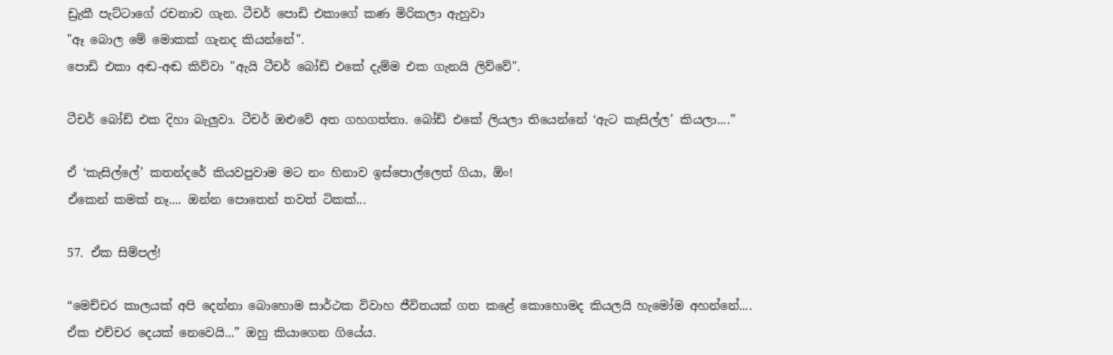ඩ්‍රැකී පැට්ටාගේ රචනාව ගැන. ටීචර් පොඩි එකාගේ කණ මිරිකලා ඇහුවා
"ඈ බොල මේ මොකක් ගැනද කියන්නේ".
පොඩි එකා අඬ-අඬ කිව්වා "ඇයි ටීචර් බෝඩ් එකේ දැම්ම එක ගැනයි ලිව්වේ".

ටීචර් බෝඩ් එක දිහා බැලුවා. ටීචර් ඔළුවේ අත ගහගත්තා. බෝඩ් එකේ ලියලා තියෙන්නේ ‘ඇට කැසිල්ල’ කියලා....”

ඒ ‘කැසිල්ලේ’ කතන්දරේ කියවපුවාම මට නං හිනාව ඉස්පොල්ලෙත් ගියා, ඕං!
ඒකෙන් කමක් නෑ.... ඔන්න පොතෙන් තවත් ටිකක්...

57. ඒක සිම්පල්!

“මෙච්චර කාලයක් අපි දෙන්නා බොහොම සාර්ථක විවාහ ජීවිතයක් ගත කළේ කොහොමද කියලයි හැමෝම අහන්නේ.... ඒක එච්චර දෙයක් නෙවෙයි...” ඔහු කියාගෙන ගියේය.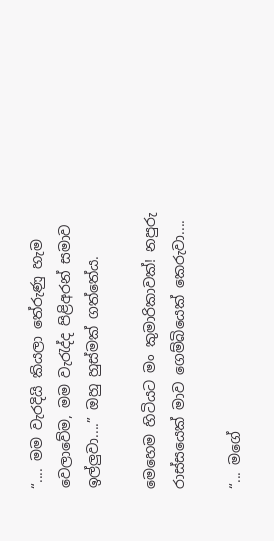“.... මම වැරදියි කියලා තේරුණු හැම වෙලාවේම, මම වැරැද්ද පිළිඅරන් සමාව ඉල්ලුවා....” ඔහු හුස්මක් ගත්තේය.

මෙහෙම හිටියට මං කුමාරිකාවක්! නපුරු රාස්සයෙක් මාව ගෙම්බියෙක් කෙරුවා....

“... මගේ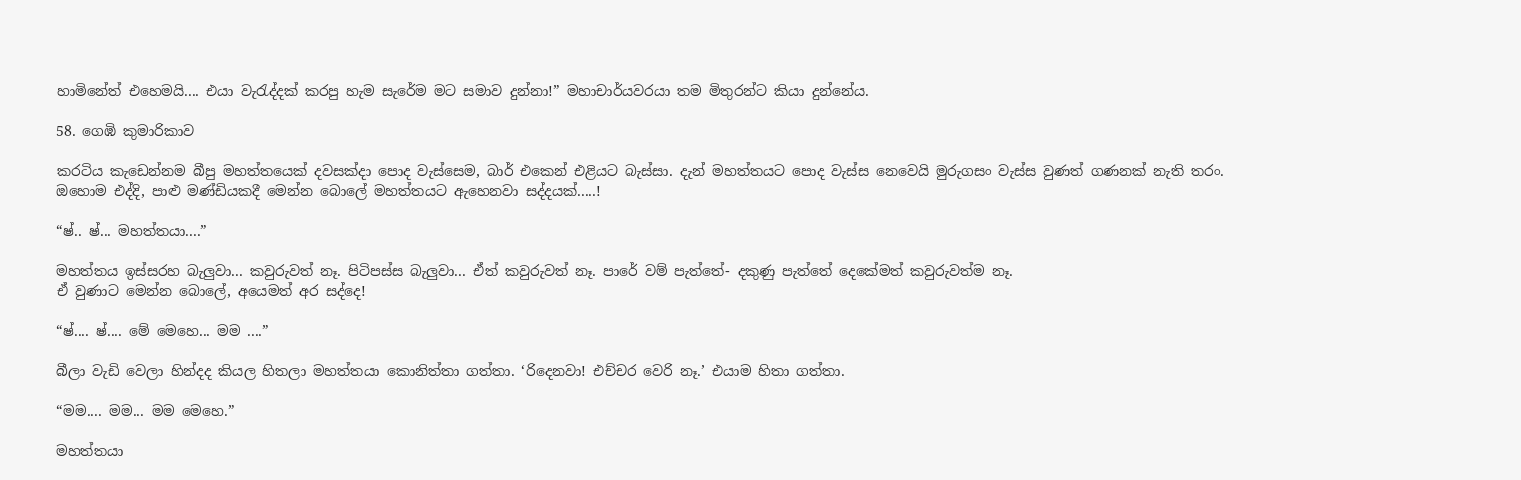හාමිනේත් එහෙමයි.... එයා වැරැද්දක් කරපු හැම සැරේම මට සමාව දුන්නා!” මහාචාර්යවරයා තම මිතුරන්ට කියා දුන්නේය.

58. ගෙඹි කුමාරිකාව

කරටිය කැඩෙන්නම බීපු මහත්තයෙක් දවසක්දා පොද වැස්සෙම, බාර් එකෙන් එළියට බැස්සා. දැන් මහත්තයට පොද වැස්ස නෙවෙයි මුරුගසං වැස්ස වුණත් ගණනක් නැති තරං. ඔහොම එද්දි, පාළු මණ්ඩියකදී මෙන්න බොලේ මහත්තයට ඇහෙනවා සද්දයක්.....!

“ෂ්.. ෂ්... මහත්තයා....”

මහත්තය ඉස්සරහ බැලුවා... කවුරුවත් නෑ. පිටිපස්ස බැලුවා... ඒත් කවුරුවත් නෑ. පාරේ වම් පැත්තේ- දකුණු පැත්තේ දෙකේමත් කවුරුවත්ම නෑ.
ඒ වුණාට මෙන්න බොලේ, අයෙමත් අර සද්දෙ!

“ෂ්.... ෂ්.... මේ මෙහෙ... මම ....”

බීලා වැඩි වෙලා හින්දද කියල හිතලා මහත්තයා කොනිත්තා ගත්තා. ‘රිදෙනවා! එච්චර වෙරි නෑ.’ එයාම හිතා ගත්තා.

“මම.... මම... මම මෙහෙ.”

මහත්තයා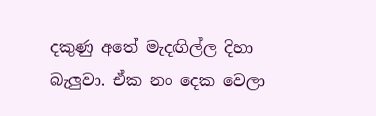දකුණු අතේ මැදඟිල්ල දිහා බැලුවා. ඒක නං දෙක වෙලා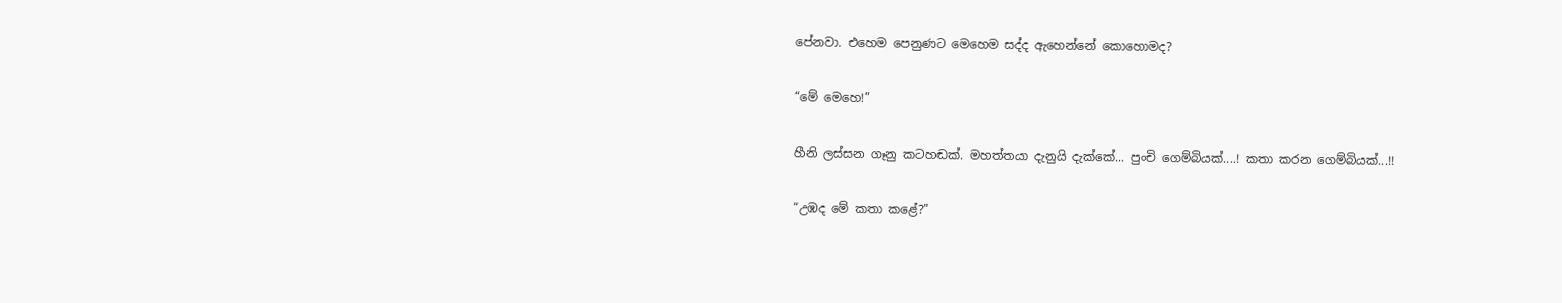පේනවා. එහෙම පෙනුණට මෙහෙම සද්ද ඇහෙන්නේ කොහොමද?

“මේ මෙහෙ!”

හීනි ලස්සන ගෑනු කටහඬක්. මහත්තයා දැනුයි දැක්කේ... පුංචි ගෙම්බියක්....! කතා කරන ගෙම්බියක්...!!

“උඹද මේ කතා කළේ?”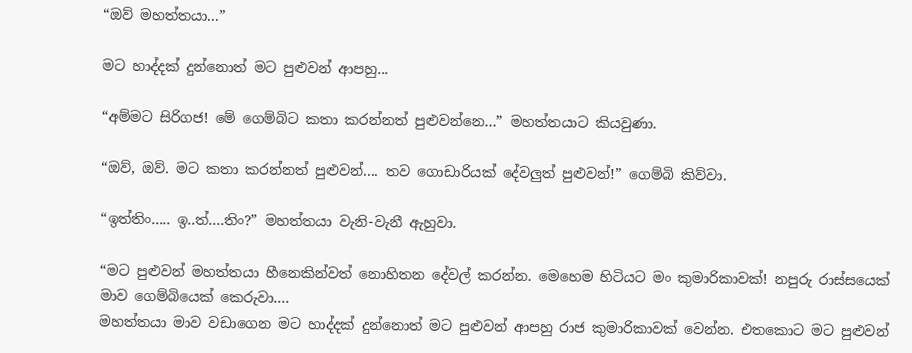“ඔව් මහත්තයා...”

මට හාද්දක් දුන්නොත් මට පුළුවන් ආපහු...

“අම්මට සිරිගජ! මේ ගෙම්බිට කතා කරන්නත් පුළුවන්නෙ...” මහත්තයාට කියවුණා.

“ඔව්, ඔව්. මට කතා කරන්නත් පුළුවන්.... තව ගොඩාරියක් දේවලුත් පුළුවන්!” ගෙම්බි කිව්වා.

“ඉත්තිං..... ඉ..ත්....තිං?” මහත්තයා වැනි-වැනී ඇහුවා.

“මට පුළුවන් මහත්තයා හීනෙකින්වත් නොහිතන දේවල් කරන්න. මෙහෙම හිටියට මං කුමාරිකාවක්! නපුරු රාස්සයෙක් මාව ගෙම්බියෙක් කෙරුවා....
මහත්තයා මාව වඩාගෙන මට හාද්දක් දුන්නොත් මට පුළුවන් ආපහු රාජ කුමාරිකාවක් වෙන්න. එතකොට මට පුළුවන්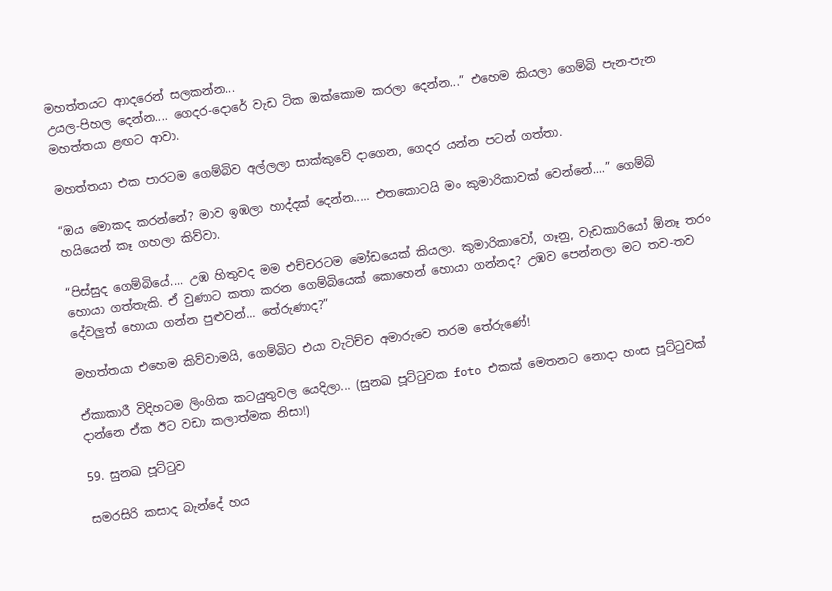මහත්තයට ආාදරෙන් සලකන්න...
උයල-පිහල දෙන්න.... ගෙදර-දොරේ වැඩ ටික ඔක්කොම කරලා දෙන්න...” එහෙම කියලා ගෙම්බි පැන-පැන මහත්තයා ළඟට ආවා.

මහත්තයා එක පාරටම ගෙම්බිව අල්ලලා සාක්කුවේ දාගෙන, ගෙදර යන්න පටන් ගත්තා.

“ඔය මොකද කරන්නේ? මාව ඉඹලා හාද්දක් දෙන්න..... එතකොටයි මං කුමාරිකාවක් වෙන්නේ....” ගෙම්බි හයියෙන් කෑ ගහලා කිව්වා.

“පිස්සුද ගෙම්බියේ.... උඹ හිතුවද මම එච්චරටම මෝඩයෙක් කියලා. කුමාරිකාවෝ, ගෑනු, වැඩකාරියෝ ඕනෑ තරං හොයා ගත්තැකි. ඒ වුණාට කතා කරන ගෙම්බියෙක් කොහෙන් හොයා ගන්නද? උඹව පෙන්නලා මට තව-තව දේවලුත් හොයා ගන්න පුළුවන්... තේරුණාද?”

මහත්තයා එහෙම කිව්වාමයි, ගෙම්බිට එයා වැටිච්ච අමාරුවෙ තරම තේරුණේ!

ඒකාකාරී විදිහටම ලිංගික කටයුතුවල යෙදිලා... (සුනඛ පූට්ටුවක foto එකක් මෙතනට නොදා හංස පූට්ටුවක් දාන්නෙ ඒක ඊට වඩා කලාත්මක නිසා!)

59. සුනඛ පූට්ටුව

සමරසිරි කසාද බැන්දේ හය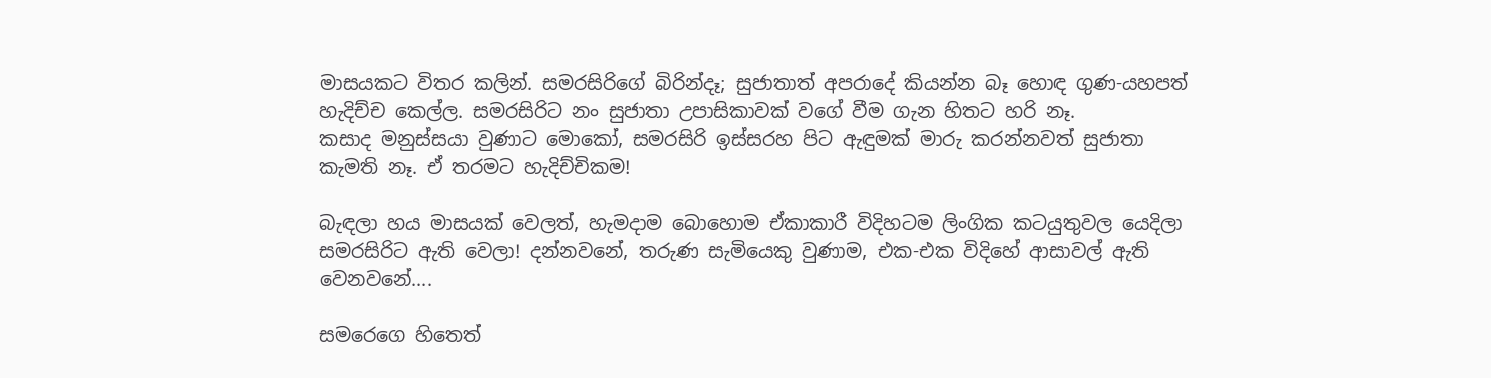මාසයකට විතර කලින්. සමරසිරිගේ බිරින්දෑ; සුජාතාත් අපරාදේ කියන්න බෑ හොඳ ගුණ-යහපත් හැදිච්ච කෙල්ල. සමරසිරිට නං සුජාතා උපාසිකාවක් වගේ වීම ගැන හිතට හරි නෑ.
කසාද මනුස්සයා වුණාට මොකෝ, සමරසිරි ඉස්සරහ පිට ඇඳුමක් මාරු කරන්නවත් සුජාතා කැමති නෑ. ඒ තරමට හැදිච්චිකම!

බැඳලා හය මාසයක් වෙලත්, හැමදාම බොහොම ඒකාකාරී විදිහටම ලිංගික කටයුතුවල යෙදිලා සමරසිරිට ඇති වෙලා! දන්නවනේ, තරුණ සැමියෙකු වුණාම, එක-එක විදිහේ ආසාවල් ඇති වෙනවනේ....

සමරෙගෙ හිතෙත්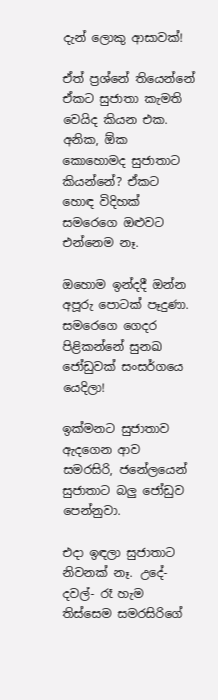දැන් ලොකු ආසාවක්!

ඒත් ප්‍රශ්නේ තියෙන්නේ ඒකට සුජාතා කැමති වෙයිද කියන එක. අනික, ඕක කොහොමද සුජාතාට කියන්නේ? ඒකට හොඳ විදිහක් සමරෙගෙ ඔළුවට එන්නෙම නෑ.

ඔහොම ඉන්දදී ඔන්න අපූරු පොටක් පෑදුණා.
සමරෙගෙ ගෙදර පිළිකන්නේ සුනඛ ජෝඩුවක් සංසර්ගයෙ යෙදිලා!

ඉක්මනට සුජාතාව ඇදගෙන ආව සමරසිරි, ජනේලයෙන් සුජාතාට බලු ජෝඩුව පෙන්නුවා.

එදා ඉඳලා සුජාතාට නිවනක් නෑ. උදේ- දවල්- රෑ හැම තිස්සෙම සමරසිරිගේ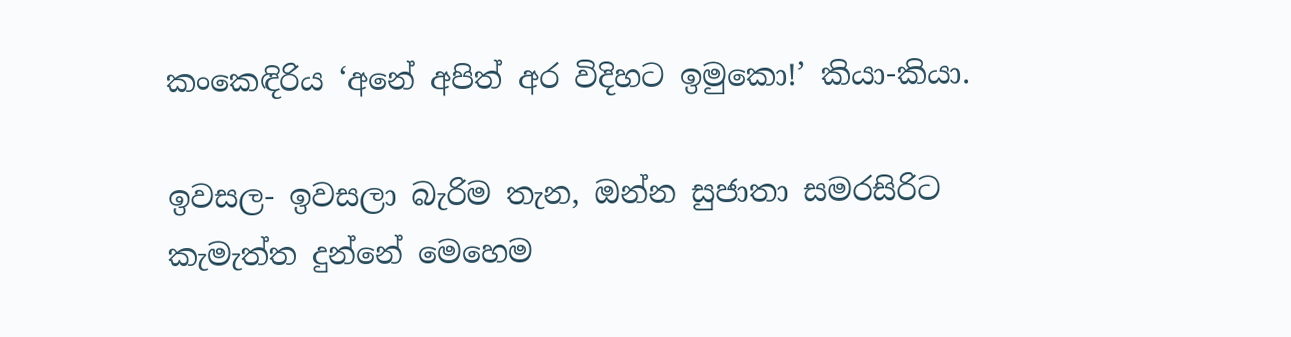කංකෙඳිරිය ‘අනේ අපිත් අර විදිහට ඉමුකො!’ කියා-කියා.

ඉවසල- ඉවසලා බැරිම තැන, ඔන්න සුජාතා සමරසිරිට කැමැත්ත දුන්නේ මෙහෙම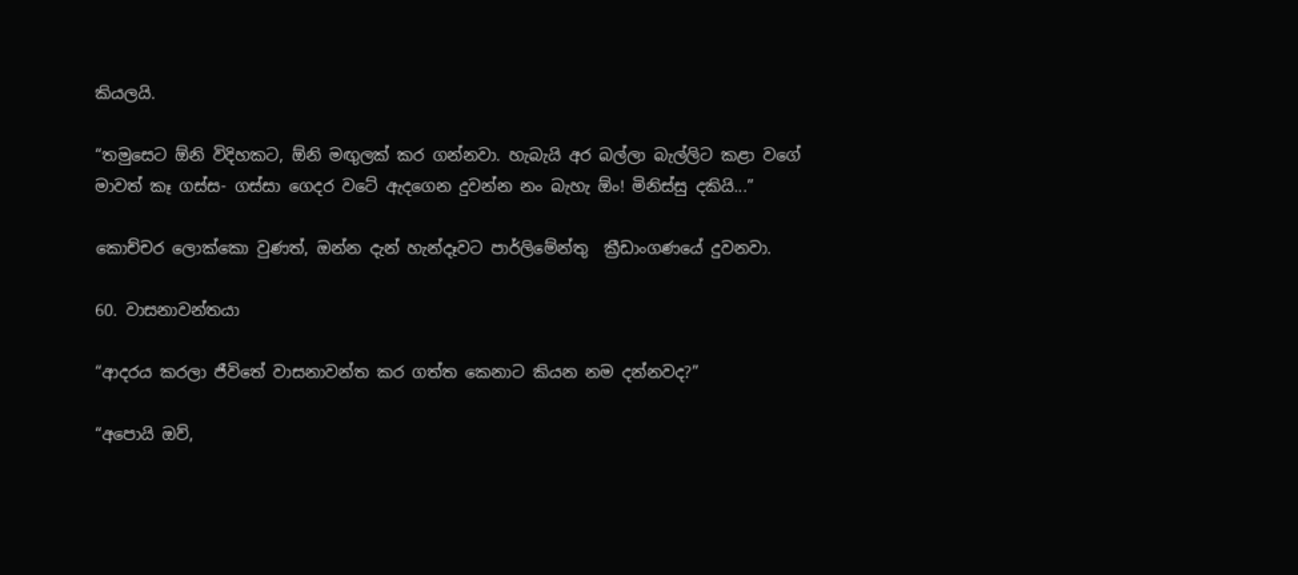කියලයි.

“තමුසෙට ඕනි විදිහකට, ඕනි මඟුලක් කර ගන්නවා. හැබැයි අර බල්ලා බැල්ලිට කළා වගේ මාවත් කෑ ගස්ස- ගස්සා ගෙදර වටේ ඇදගෙන දුවන්න නං බැහැ ඕං! මිනිස්සු දකියි...”

කොච්චර ලොක්කො වුණත්, ඔන්න දැන් හැන්දෑවට පාර්ලිමේන්තු  ක්‍රීඩාංගණයේ දුවනවා.

60. වාසනාවන්තයා

“ආදරය කරලා ජීවිතේ වාසනාවන්ත කර ගත්ත කෙනාට කියන නම දන්නවද?”

“අපොයි ඔව්,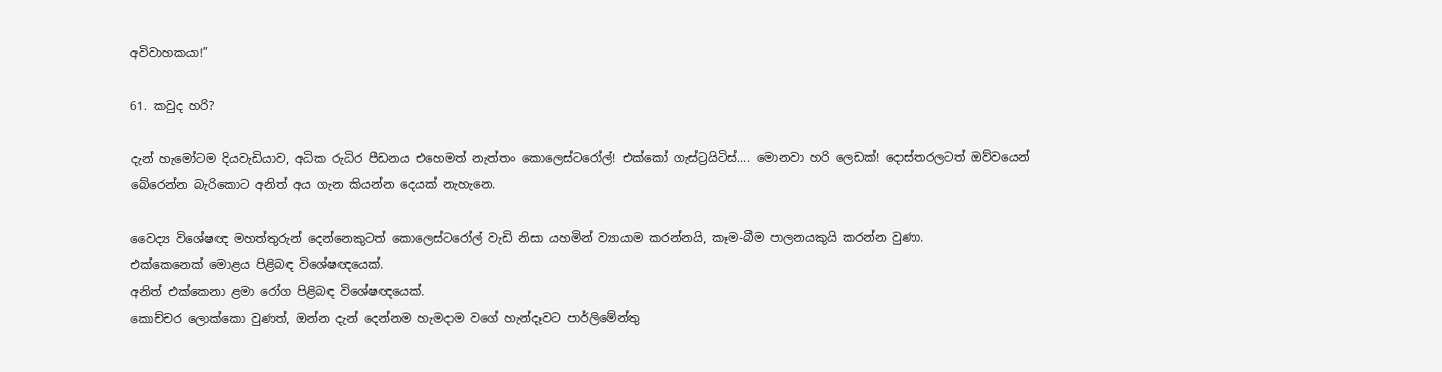අවිවාහකයා!”

61. කවුද හරි?

දැන් හැමෝටම දියවැඩියාව, අධික රුධිර පීඩනය එහෙමත් නැත්තං කොලෙස්ටරෝල්! එක්කෝ ගැස්ට්‍රයිටිස්.... මොනවා හරි ලෙඩක්! දොස්තරලටත් ඔව්වයෙන් බේරෙන්න බැරිකොට අනිත් අය ගැන කියන්න දෙයක් නැහැනෙ.

වෛද්‍ය විශේෂඥ මහත්තුරුන් දෙන්නෙකුටත් කොලෙස්ටරෝල් වැඩි නිසා යහමින් ව්‍යායාම කරන්නයි, කෑම-බීම පාලනයකුයි කරන්න වුණා.
එක්කෙනෙක් මොළය පිළිබඳ විශේෂඥයෙක්.
අනිත් එක්කෙනා ළමා රෝග පිළිබඳ විශේෂඥයෙක්.
කොච්චර ලොක්කො වුණත්, ඔන්න දැන් දෙන්නම හැමදාම වගේ හැන්දෑවට පාර්ලිමේන්තු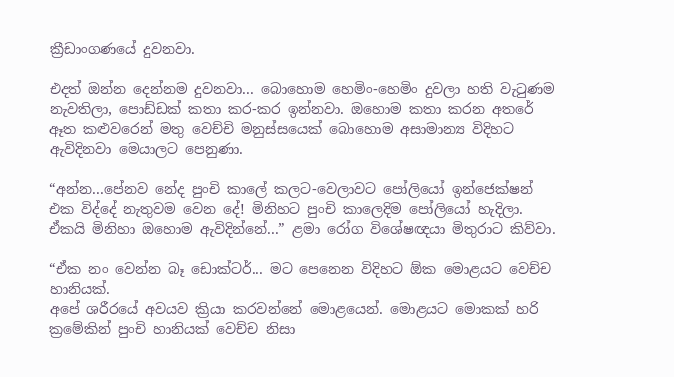ක්‍රීඩාංගණයේ දුවනවා.

එදත් ඔන්න දෙන්නම දුවනවා... බොහොම හෙමිං-හෙමිං දුවලා හති වැටුණම නැවතිලා, පොඩ්ඩක් කතා කර-කර ඉන්නවා. ඔහොම කතා කරන අතරේ ඈත කළුවරෙන් මතු වෙච්චි මනුස්සයෙක් බොහොම අසාමාන්‍ය විදිහට ඇවිදිනවා මෙයාලට පෙනුණා.

“අන්න...පේනව නේද පුංචි කාලේ කලට-වෙලාවට පෝලියෝ ඉන්ජෙක්ෂන් එක විද්දේ නැතුවම වෙන දේ! මිනිහට පුංචි කාලෙදිම පෝලියෝ හැදිලා. ඒකයි මිනිහා ඔහොම ඇවිදින්නේ...” ළමා රෝග විශේෂඥයා මිතුරාට කිව්වා.

“ඒක නං වෙන්න බෑ ඩොක්ටර්... මට පෙනෙන විදිහට ඕක මොළයට වෙච්ච හානියක්.
අපේ ශරීරයේ අවයව ක්‍රියා කරවන්නේ මොළයෙන්. මොළයට මොකක් හරි ක්‍රමේකින් පුංචි හානියක් වෙච්ච නිසා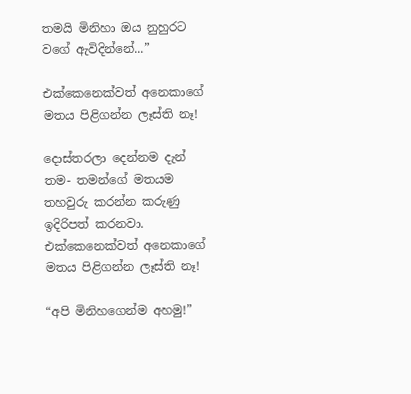තමයි මිනිහා ඔය නුහුරට වගේ ඇවිදින්නේ...”

එක්කෙනෙක්වත් අනෙකාගේ මතය පිළිගන්න ලෑස්ති නෑ!

දොස්තරලා දෙන්නම දැන් තම- තමන්ගේ මතයම තහවුරු කරන්න කරුණු ඉදිරිපත් කරනවා. එක්කෙනෙක්වත් අනෙකාගේ මතය පිළිගන්න ලෑස්ති නෑ!

“අපි මිනිහගෙන්ම අහමු!”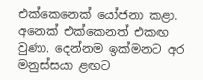එක්කෙනෙක් යෝජනා කළා. අනෙක් එක්කෙනත් එකඟ වුණා. දෙන්නම ඉක්මනට අර මනුස්සයා ළඟට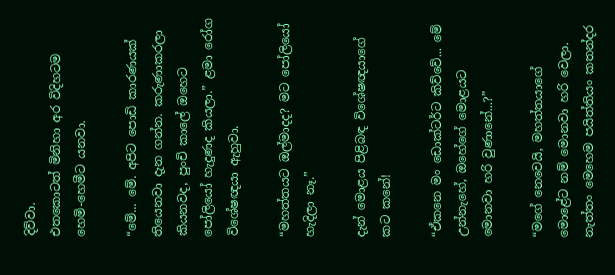දිව්වා.
එතකොටත් මිනිහා අර විදිහටම හෙමි-හෙමීට යනවා.

“මේ... මේ. අපිට පොඩි කාරණයක් තියෙනවා දැන ගන්න. කරුණාකරලා කියනවද, පුංචි කාලේ ඔහෙට පෝලියෝ හැදුණද කියලා.” ළමා රෝග විශේෂඥයා ඇහුවා.

“මහත්තයට ඔල්මාදද? මට පෝලියෝ හැදිලා නෑ.”

දැන් මොළය පිළිබඳ විශේෂඥයාගේ කට කනේ!

“ඒකනෙ මං ඩොක්ටර්ට කිව්වේ... මේ උන්නැහේ, ඔහේගේ මොළයට මොනවා හරි වුණානේ...?”

“මගේ නෙවෙයි, මහත්තයාගේ මොළේට නම් මොනවා හරි වෙලා. නැත්තං මෙහෙම පයිත්තියං කතන්දර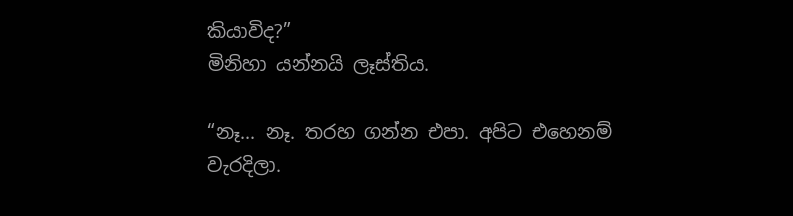කියාවිද?”
මිනිහා යන්නයි ලෑස්තිය.

“නෑ... නෑ. තරහ ගන්න එපා. අපිට එහෙනම් වැරදිලා.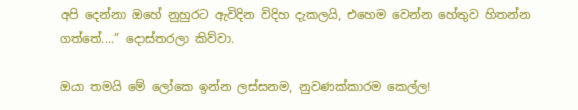අපි දෙන්නා ඔහේ නුහුරට ඇවිදින විදිහ දැකලයි, එහෙම වෙන්න හේතුව හිතන්න ගත්තේ....” දොස්තරලා කිව්වා.

ඔයා තමයි මේ ලෝකෙ ඉන්න ලස්සනම, නුවණක්කාරම කෙල්ල!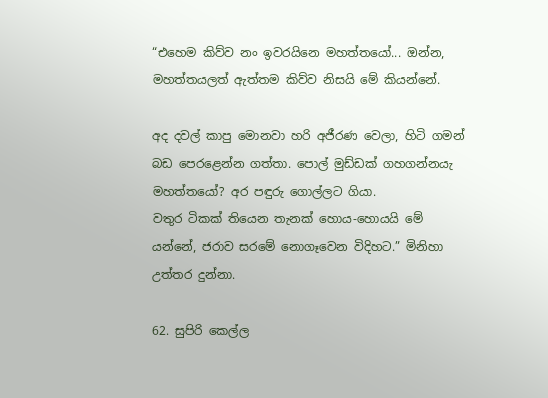“එහෙම කිව්ව නං ඉවරයිනෙ මහත්තයෝ... ඔන්න, මහත්තයලත් ඇත්තම කිව්ව නිසයි මේ කියන්නේ.

අද දවල් කාපු මොනවා හරි අජීරණ වෙලා, හිටි ගමන් බඩ පෙරළෙන්න ගත්තා. පොල් මුඩ්ඩක් ගහගන්නයැ මහත්තයෝ? අර පඳුරු ගොල්ලට ගියා.
වතුර ටිකක් තියෙන තැනක් හොය-හොයයි මේ යන්නේ, ජරාව සරමේ නොගෑවෙන විදිහට.” මිනිහා උත්තර දුන්නා.

62. සුපිරි කෙල්ල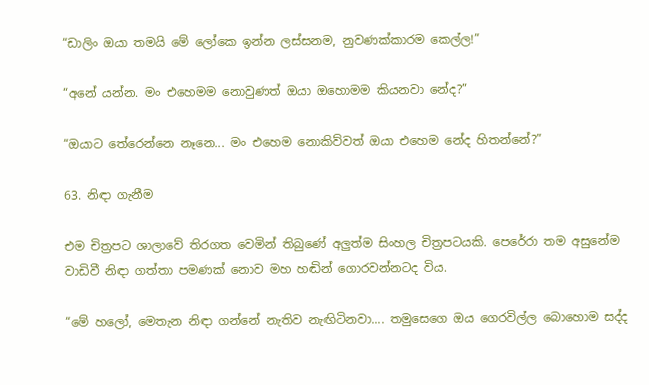“ඩාලිං ඔයා තමයි මේ ලෝකෙ ඉන්න ලස්සනම, නුවණක්කාරම කෙල්ල!”

“අනේ යන්න. මං එහෙමම නොවුණත් ඔයා ඔහොමම කියනවා නේද?”

“ඔයාට තේරෙන්නෙ නෑනෙ... මං එහෙම නොකිව්වත් ඔයා එහෙම නේද හිතන්නේ?”

63. නිඳා ගැනීම

එම චිත්‍රපට ශාලාවේ තිරගත වෙමින් තිබුණේ අලුත්ම සිංහල චිත්‍රපටයකි. පෙරේරා තම අසුනේම වාඩිවී නිඳා ගත්තා පමණක් නොව මහ හඬින් ගොරවන්නටද විය.

“මේ හලෝ, මෙතැන නිඳා ගන්නේ නැතිව නැඟිටිනවා.... තමුසෙගෙ ඔය ගෙරවිල්ල බොහොම සද්ද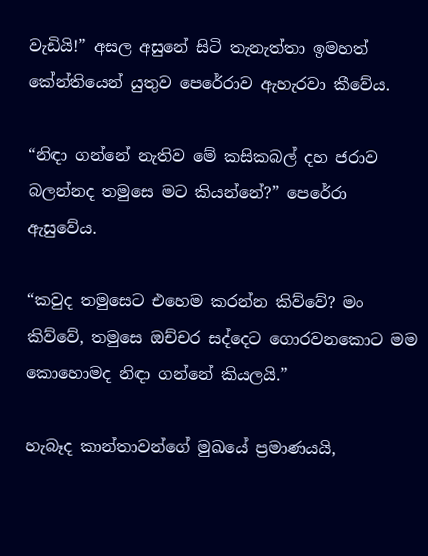වැඩියි!” අසල අසුනේ සිටි තැනැත්තා ඉමහත් කේන්තියෙන් යුතුව පෙරේරාව ඇහැරවා කීවේය.

“නිඳා ගන්නේ නැතිව මේ කසිකබල් දහ ජරාව බලන්නද තමුසෙ මට කියන්නේ?” පෙරේරා ඇසුවේය.

“කවුද තමුසෙට එහෙම කරන්න කිව්වේ? මං කිව්වේ, තමුසෙ ඔච්චර සද්දෙට ගොරවනකොට මම කොහොමද නිඳා ගන්නේ කියලයි.”

හැබෑද කාන්තාවන්ගේ මුඛයේ ප්‍රමාණයයි,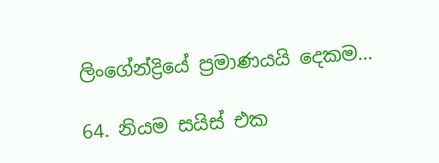ලිංගේන්ද්‍රියේ ප්‍රමාණයයි දෙකම...

64. නියම සයිස් එක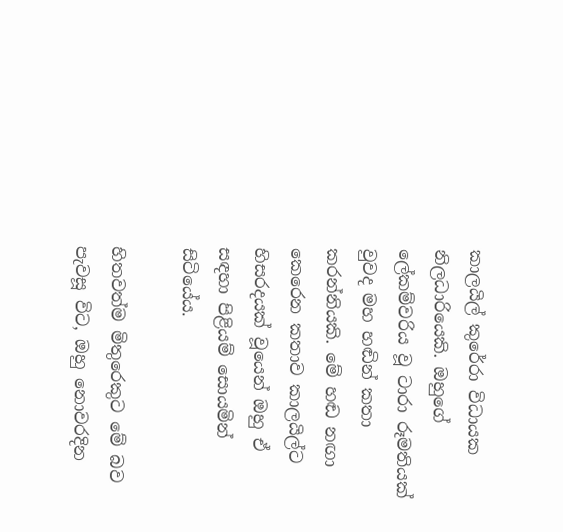කාලයිල් කුරේරා විධායක නිලධාරියෙකි. ඔහුගේ ලේකම්වරිය වූ ටාරා රූමතියක් වුවද මහ හඬින් කතා කරන්නියකි. මේ හඬ නඟා කෙරෙන කතාව කාලයිල්ට හිසරදයක් වූයෙන් ඔහු ඒ සඳහා පිළියම් සොයමින් සිටියේය.

හිතවත්ම මිතුරෙකුට මේ බව පැවසූ විට, ඔහු නොවරදින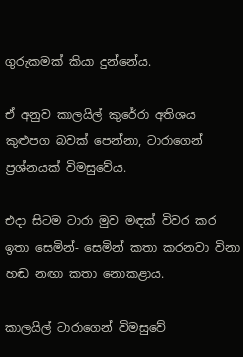ගුරුකමක් කියා දුන්නේය.

ඒ අනුව කාලයිල් කුරේරා අතිශය කුළුපග බවක් පෙන්නා, ටාරාගෙන් ප්‍රශ්නයක් විමසුවේය.

එදා සිටම ටාරා මුව මඳක් විවර කර ඉතා සෙමින්- සෙමින් කතා කරනවා විනා හඬ නඟා කතා නොකළාය.

කාලයිල් ටාරාගෙන් විමසුවේ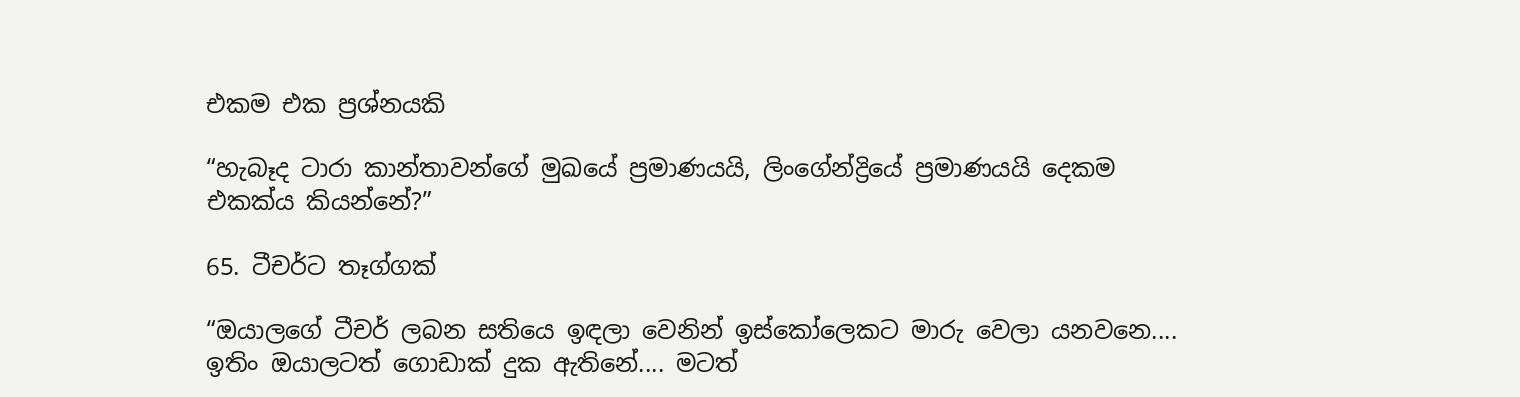එකම එක ප්‍රශ්නයකි

“හැබෑද ටාරා කාන්තාවන්ගේ මුඛයේ ප්‍රමාණයයි, ලිංගේන්ද්‍රියේ ප්‍රමාණයයි දෙකම එකක්ය කියන්නේ?”

65. ටීචර්ට තෑග්ගක්

“ඔයාලගේ ටීචර් ලබන සතියෙ ඉඳලා වෙනින් ඉස්කෝලෙකට මාරු වෙලා යනවනෙ.... ඉතිං ඔයාලටත් ගොඩාක් දුක ඇතිනේ.... මටත්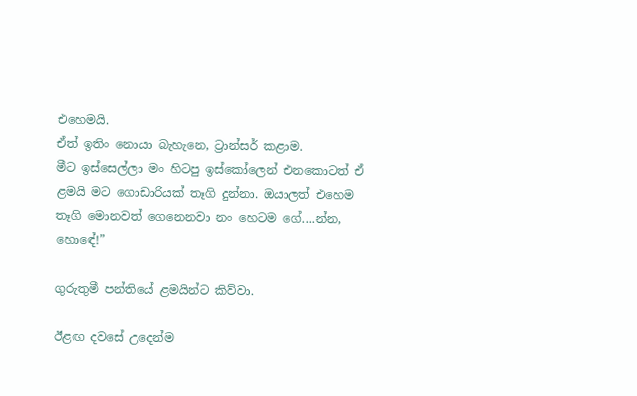එහෙමයි.
ඒත් ඉතිං නොයා බැහැනෙ, ට්‍රාන්සර් කළාම.
මීට ඉස්සෙල්ලා මං හිටපු ඉස්කෝලෙන් එනකොටත් ඒ ළමයි මට ගොඩාරියක් තෑගි දුන්නා. ඔයාලත් එහෙම තෑගි මොනවත් ගෙනෙනවා නං හෙටම ගේ....න්න, හොඳේ!”

ගුරුතුමී පන්තියේ ළමයින්ට කිව්වා.

ඊළඟ දවසේ උදෙන්ම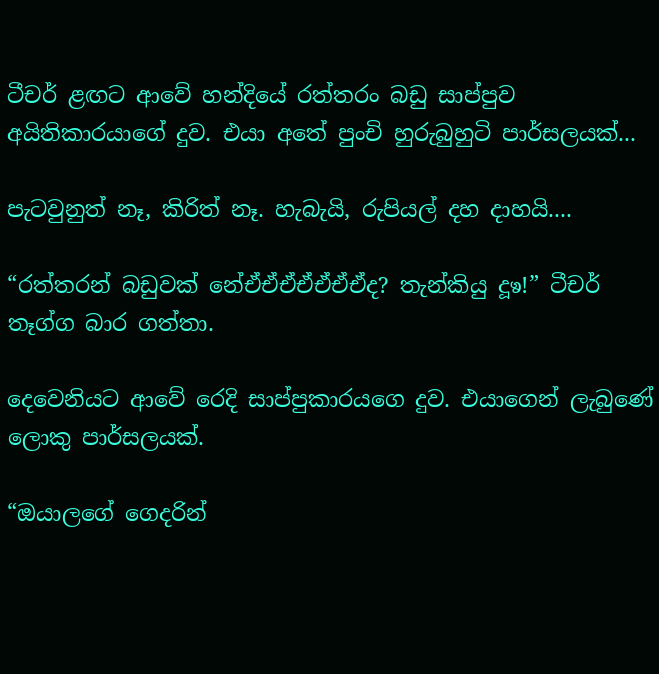ටීචර් ළඟට ආවේ හන්දියේ රත්තරං බඩු සාප්පුව අයිතිකාරයාගේ දුව. එයා අතේ පුංචි හුරුබුහුටි පාර්සලයක්...

පැටවුනුත් නෑ, කිරිත් නෑ. හැබැයි, රුපියල් දහ දාහයි....

“රත්තරන් බඩුවක් නේඒඒඒඒඒඒඒද? තැන්කියු දූෳ!” ටීචර් තෑග්ග බාර ගත්තා.

දෙවෙනියට ආවේ රෙදි සාප්පුකාරයගෙ දුව. එයාගෙන් ලැබුණේ ලොකු පාර්සලයක්.

“ඔයාලගේ ගෙදරින්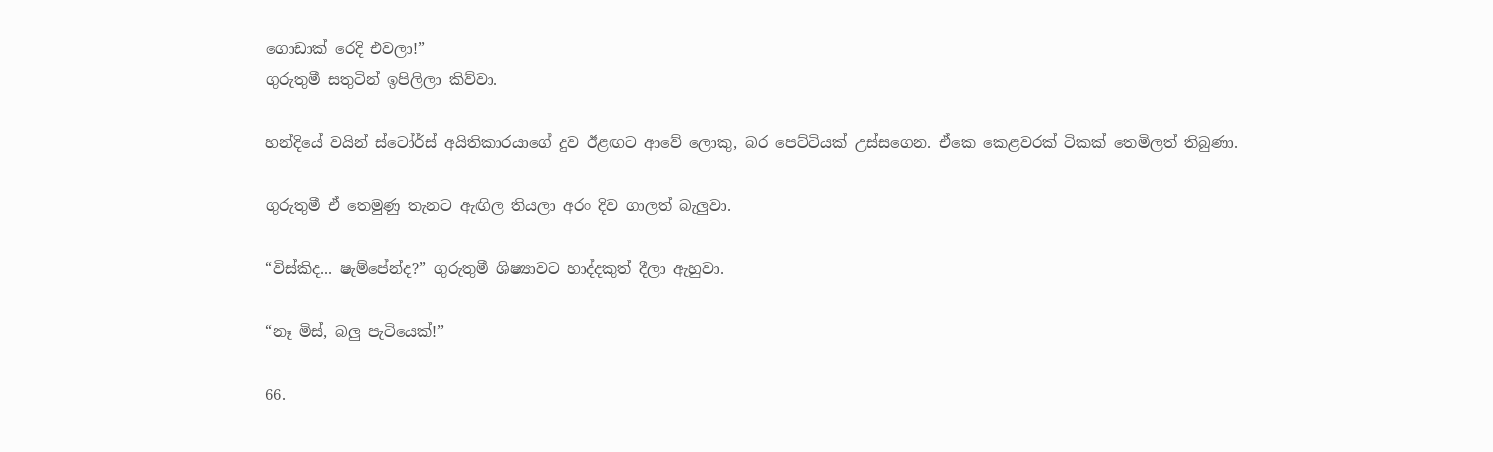ගොඩාක් රෙදි එවලා!”
ගුරුතුමී සතුටින් ඉපිලිලා කිව්වා.

හන්දියේ වයින් ස්ටෝර්ස් අයිතිකාරයාගේ දුව ඊළඟට ආවේ ලොකු, බර පෙට්ටියක් උස්සගෙන. ඒකෙ කෙළවරක් ටිකක් තෙමිලත් තිබුණා.

ගුරුතුමී ඒ තෙමුණු තැනට ඇඟිල තියලා අරං දිව ගාලත් බැලුවා.

“විස්කිද... ෂැම්පේන්ද?” ගුරුතුමී ශිෂ්‍යාවට හාද්දකුත් දීලා ඇහුවා.

“නෑ මිස්, බලු පැටියෙක්!”

66.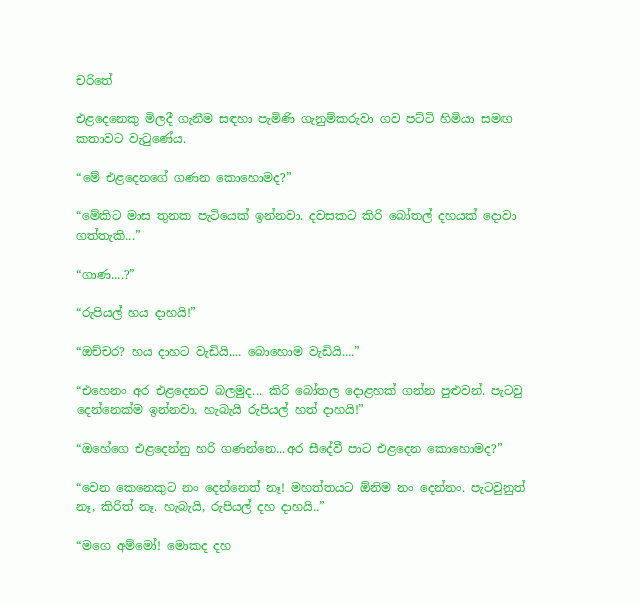චරිතේ

එළදෙනෙකු මිලදී ගැනීම සඳහා පැමිණි ගැනුම්කරුවා ගව පට්ටි හිමියා සමඟ කතාවට වැටුණේය.

“මේ එළදෙනගේ ගණන කොහොමද?”

“මේකිට මාස තුනක පැටියෙක් ඉන්නවා. දවසකට කිරි බෝතල් දහයක් දොවා ගත්තැකි...”

“ගාණ....?”

“රුපියල් හය දාහයි!”

“ඔච්චර? හය දාහට වැඩියි.... බොහොම වැඩියි....”

“එහෙනං අර එළදෙනව බලමුද... කිරි බෝතල දොළහක් ගන්න පුළුවන්. පැටවු දෙන්නෙක්ම ඉන්නවා. හැබැයි රුපියල් හත් දාහයි!”

“ඔහේගෙ එළදෙන්නු හරි ගණන්නෙ...අර සීදේවී පාට එළදෙන කොහොමද?”

“වෙන කෙනෙකුට නං දෙන්නෙත් නෑ! මහත්තයට ඕනිම නං දෙන්නං. පැටවුනුත් නෑ, කිරිත් නෑ. හැබැයි, රුපියල් දහ දාහයි..”

“මගෙ අම්මෝ! මොකද දහ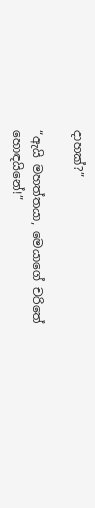දාහක්?”

“ඇයි මහත්තයා, මෙයාගේ චරිතේ හොඳයිනේ!”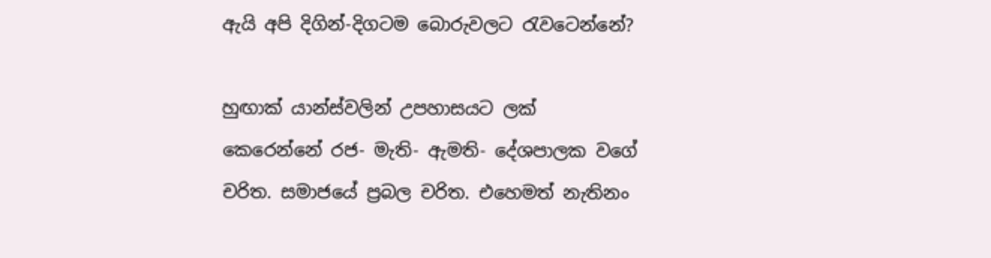ඇයි අපි දිගින්-දිගටම බොරුවලට රැවටෙන්නේ?

හුඟාක් යාන්ස්වලින් උපහාසයට ලක් කෙරෙන්නේ රජ- මැති- ඇමති- දේශපාලක වගේ චරිත. සමාජයේ ප්‍රබල චරිත. එහෙමත් නැතිනං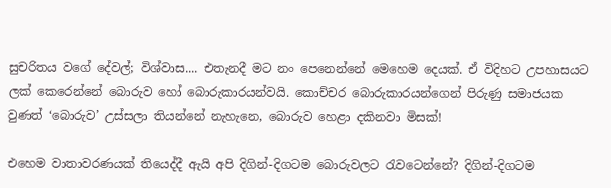සුචරිතය වගේ දේවල්; විශ්වාස.... එතැනදී මට නං පෙනෙන්නේ මෙහෙම දෙයක්. ඒ විදිහට උපහාසයට ලක් කෙරෙන්නේ බොරුව හෝ බොරුකාරයන්වයි. කොච්චර බොරුකාරයන්ගෙන් පිරුණු සමාජයක වුණත් ‘බොරුව’ උස්සලා තියන්නේ නැහැනෙ, බොරුව හෙළා දකිනවා මිසක්!

එහෙම වාතාවරණයක් තියෙද්දී ඇයි අපි දිගින්-දිගටම බොරුවලට රැවටෙන්නේ? දිගින්-දිගටම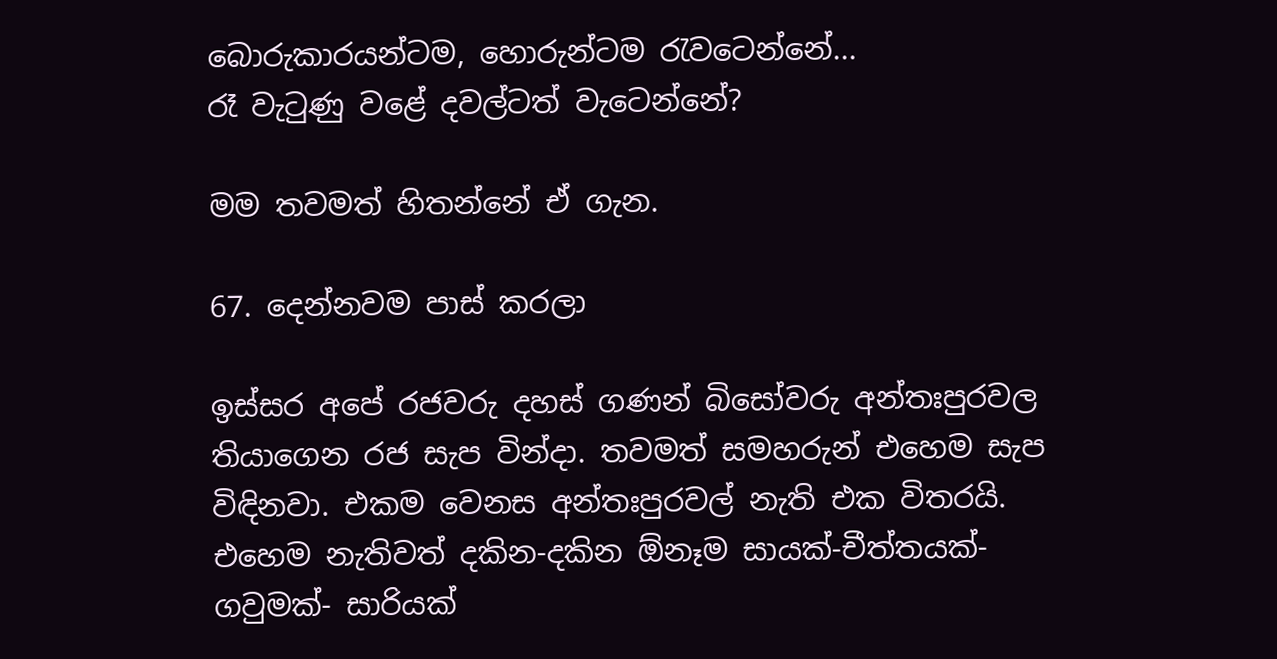බොරුකාරයන්ටම, හොරුන්ටම රැවටෙන්නේ...
රෑ වැටුණු වළේ දවල්ටත් වැටෙන්නේ?

මම තවමත් හිතන්නේ ඒ ගැන.

67. දෙන්නවම පාස් කරලා

ඉස්සර අපේ රජවරු දහස් ගණන් බිසෝවරු අන්තඃපුරවල තියාගෙන රජ සැප වින්දා. තවමත් සමහරුන් එහෙම සැප විඳිනවා. එකම වෙනස අන්තඃපුරවල් නැති එක විතරයි.
එහෙම නැතිවත් දකින-දකින ඕනෑම සායක්-චීත්තයක්- ගවුමක්- සාරියක්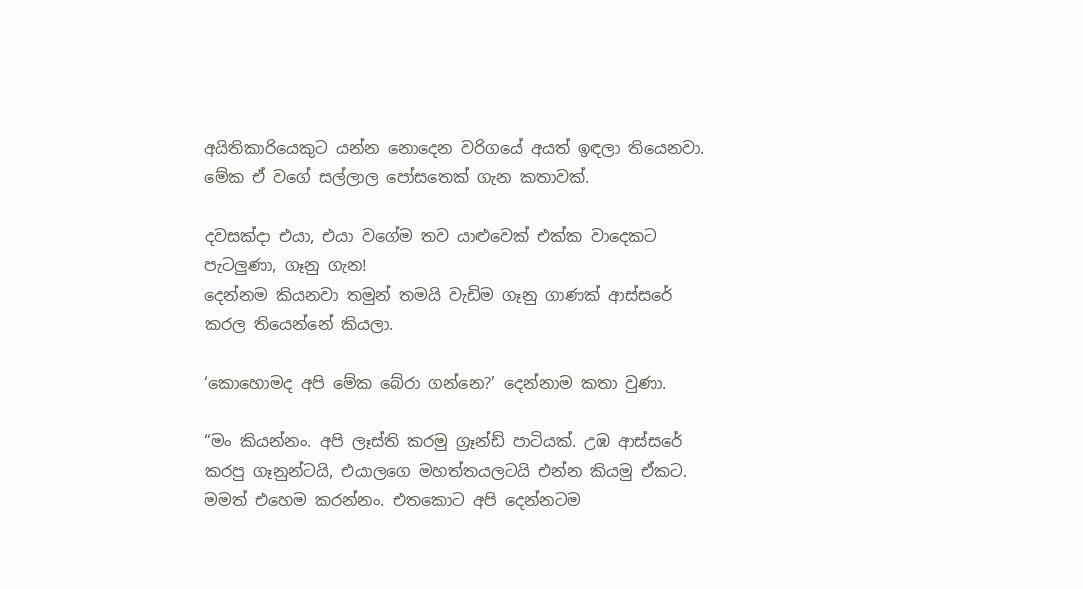අයිතිකාරියෙකුට යන්න නොදෙන වරිගයේ අයත් ඉඳලා තියෙනවා. මේක ඒ වගේ සල්ලාල පෝසතෙක් ගැන කතාවක්.

දවසක්දා එයා, එයා වගේම තව යාළුවෙක් එක්ක වාදෙකට පැටලුණා, ගෑනු ගැන!
දෙන්නම කියනවා තමුන් තමයි වැඩිම ගෑනු ගාණක් ආස්සරේ කරල තියෙන්නේ කියලා.

‘කොහොමද අපි මේක බේරා ගන්නෙ?’ දෙන්නාම කතා වුණා.

“මං කියන්නං. අපි ලෑස්ති කරමු ග්‍රෑන්ඩ් පාටියක්. උඹ ආස්සරේ කරපු ගෑනුන්ටයි, එයාලගෙ මහත්තයලටයි එන්න කියමු ඒකට. මමත් එහෙම කරන්නං. එතකොට අපි දෙන්නටම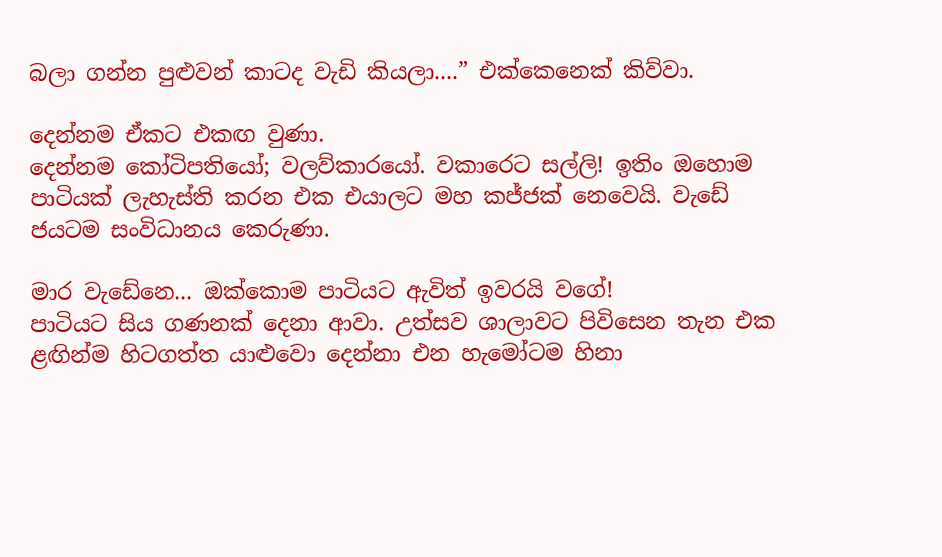බලා ගන්න පුළුවන් කාටද වැඩි කියලා....” එක්කෙනෙක් කිව්වා.

දෙන්නම ඒකට එකඟ වුණා.
දෙන්නම කෝටිපතියෝ; වලව්කාරයෝ. වකාරෙට සල්ලි! ඉතිං ඔහොම පාටියක් ලැහැස්ති කරන එක එයාලට මහ කජ්ජක් නෙවෙයි. වැඩේ ජයටම සංවිධානය කෙරුණා.

මාර වැඩේනෙ... ඔක්කොම පාටියට ඇවිත් ඉවරයි වගේ!
පාටියට සිය ගණනක් දෙනා ආවා. උත්සව ශාලාවට පිවිසෙන තැන එක ළඟින්ම හිටගත්ත යාළුවො දෙන්නා එන හැමෝටම හිනා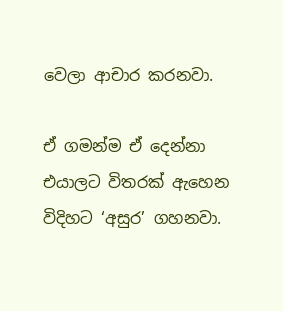වෙලා ආචාර කරනවා.

ඒ ගමන්ම ඒ දෙන්නා එයාලට විතරක් ඇහෙන විදිහට ‘අසුර’ ගහනවා.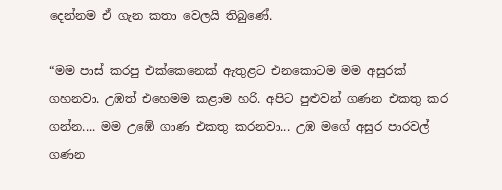දෙන්නම ඒ ගැන කතා වෙලයි තිබුණේ.

“මම පාස් කරපු එක්කෙනෙක් ඇතුළට එනකොටම මම අසුරක් ගහනවා. උඹත් එහෙමම කළාම හරි. අපිට පුළුවන් ගණන එකතු කර ගන්න.... මම උඹේ ගාණ එකතු කරනවා... උඹ මගේ අසුර පාරවල් ගණන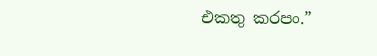එකතු කරපං.”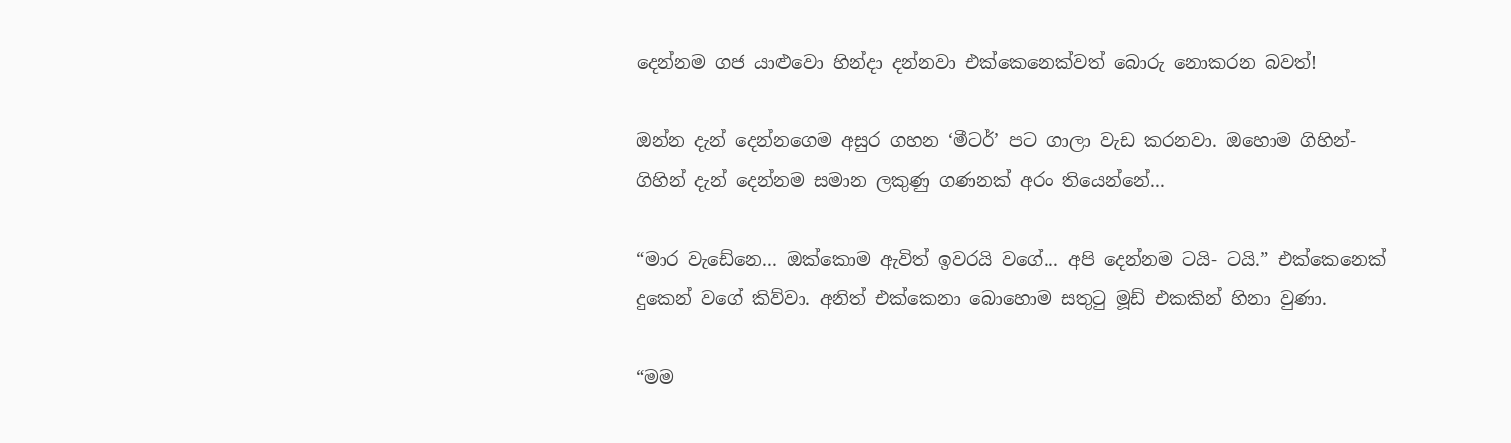දෙන්නම ගජ යාළුවො හින්දා දන්නවා එක්කෙනෙක්වත් බොරු නොකරන බවත්!

ඔන්න දැන් දෙන්නගෙම අසුර ගහන ‘මීටර්’ පට ගාලා වැඩ කරනවා. ඔහොම ගිහින්-ගිහින් දැන් දෙන්නම සමාන ලකුණු ගණනක් අරං තියෙන්නේ...

“මාර වැඩේනෙ... ඔක්කොම ඇවිත් ඉවරයි වගේ... අපි දෙන්නම ටයි- ටයි.” එක්කෙනෙක් දුකෙන් වගේ කිව්වා. අනිත් එක්කෙනා බොහොම සතුටු මූඩ් එකකින් හිනා වුණා.

“මම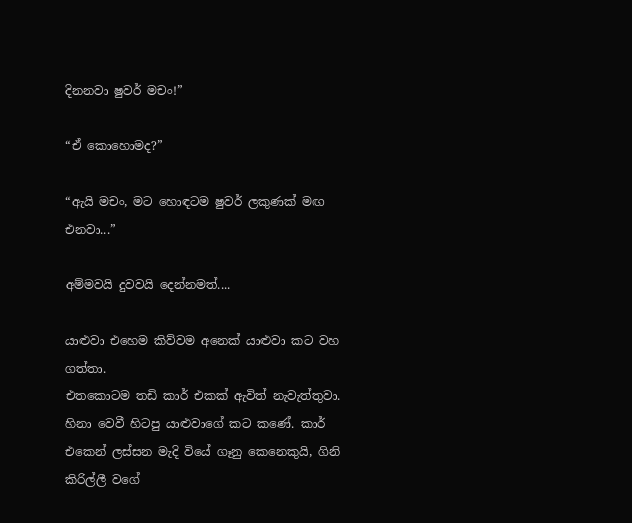දිනනවා ෂුවර් මචං!”

“ඒ කොහොමද?”

“ඇයි මචං, මට හොඳටම ෂුවර් ලකුණක් මඟ එනවා...”

අම්මවයි දුවවයි දෙන්නමත්....

යාළුවා එහෙම කිව්වම අනෙක් යාළුවා කට වහ ගත්තා.
එතකොටම තඩි කාර් එකක් ඇවිත් නැවැත්තුවා.
හිනා වෙවී හිටපු යාළුවාගේ කට කණේ. කාර් එකෙන් ලස්සන මැදි වියේ ගෑනු කෙනෙකුයි, ගිනි කිරිල්ලී වගේ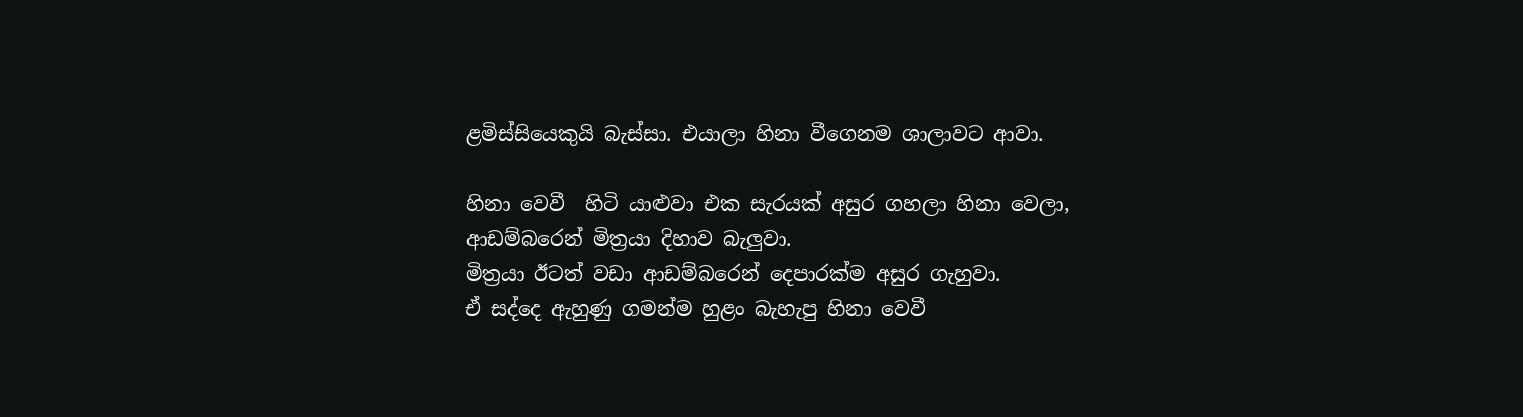ළමිස්සියෙකුයි බැස්සා. එයාලා හිනා වීගෙනම ශාලාවට ආවා.

හිනා වෙවී  හිටි යාළුවා එක සැරයක් අසුර ගහලා හිනා වෙලා, ආඩම්බරෙන් මිත්‍රයා දිහාව බැලුවා.
මිත්‍රයා ඊටත් වඩා ආඩම්බරෙන් දෙපාරක්ම අසුර ගැහුවා.
ඒ සද්දෙ ඇහුණු ගමන්ම හුළං බැහැපු හිනා වෙවී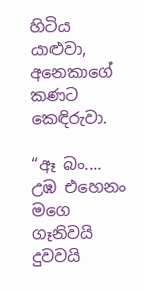හිටිය යාළුවා, අනෙකාගේ කණට කෙඳිරුවා.

“ඈ බං.... උඹ එහෙනං මගෙ ගෑනිවයි දුවවයි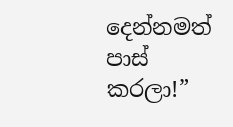දෙන්නමත් පාස් කරලා!”